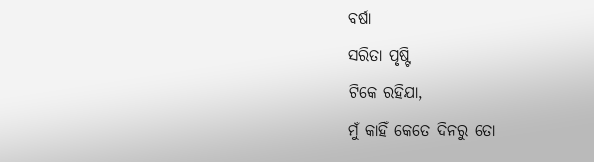ବର୍ଷା
ସରିତା ପୃଷ୍ଟି
ଟିକେ ରହିଯା,
ମୁଁ କାହିଁ କେତେ ଦିନରୁ ତୋ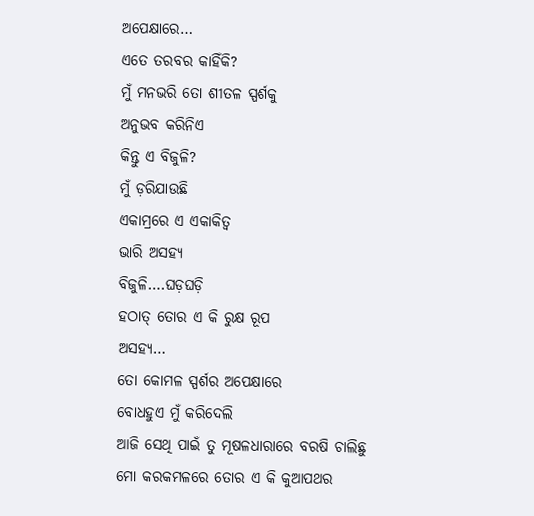ଅପେକ୍ଷାରେ…
ଏତେ ତରବର କାହିଁକି?
ମୁଁ ମନଭରି ତୋ ଶୀତଳ ସ୍ପର୍ଶକୁ
ଅନୁଭବ କରିନିଏ
କିନ୍ତୁ ଏ ବିଜୁଳି?
ମୁଁ ଡ଼ରିଯାଉଛି
ଏକାମ୍ରରେ ଏ ଏକାକିତ୍ୱ
ଭାରି ଅସହ୍ୟ
ବିଜୁଳି….ଘଡ଼ଘଡ଼ି
ହଠାତ୍ ତୋର ଏ କି ରୁକ୍ଷ ରୂପ
ଅସହ୍ୟ…
ତୋ କୋମଳ ସ୍ପର୍ଶର ଅପେକ୍ଷାରେ
ବୋଧହୁଏ ମୁଁ କରିଦେଲି
ଆଜି ସେଥି ପାଇଁ ତୁ ମୂଷଳଧାରାରେ ବରଷି ଚାଲିଛୁ
ମୋ କରକମଳରେ ତୋର ଏ କି କୁଆପଥର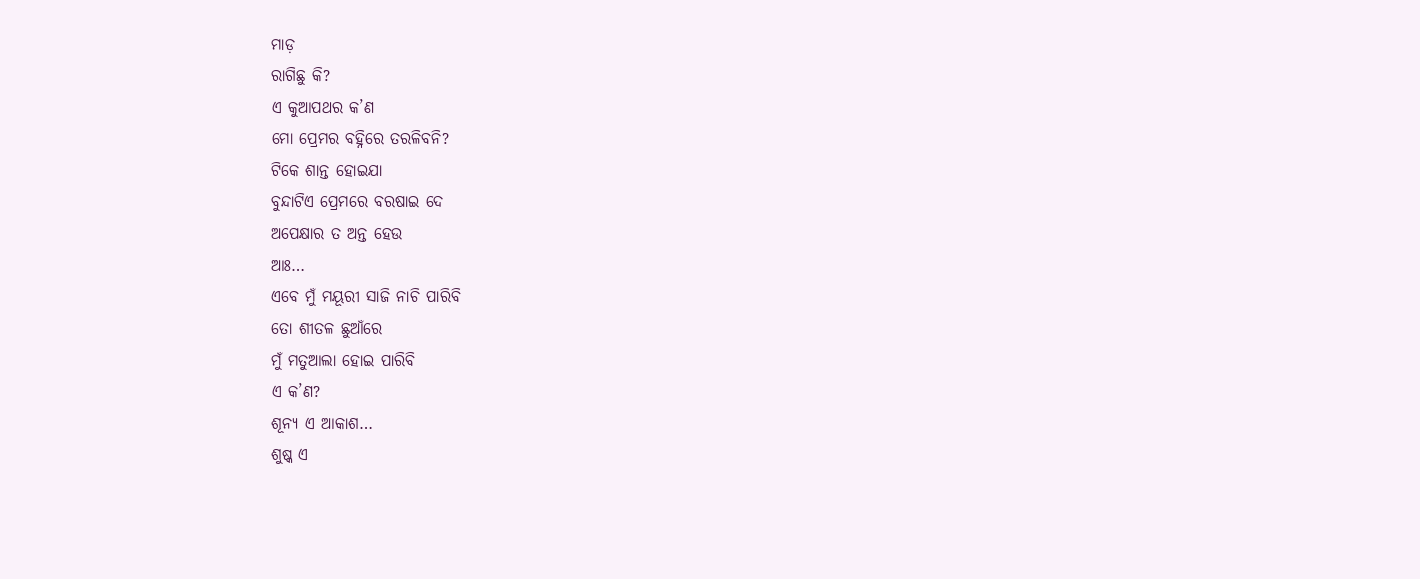ମାଡ଼
ରାଗିଛୁ କି?
ଏ କୁଆପଥର କ’ଣ
ମୋ ପ୍ରେମର ବହ୍ନିରେ ତରଳିବନି?
ଟିକେ ଶାନ୍ତ ହୋଇଯା
ବୁନ୍ଦାଟିଏ ପ୍ରେମରେ ବରଷାଇ ଦେ
ଅପେକ୍ଷାର ତ ଅନ୍ତ ହେଉ
ଆଃ…
ଏବେ ମୁଁ ମୟୂରୀ ସାଜି ନାଚି ପାରିବି
ତୋ ଶୀତଳ ଛୁଆଁରେ
ମୁଁ ମତୁଆଲା ହୋଇ ପାରିବି
ଏ କ’ଣ?
ଶୂନ୍ୟ ଏ ଆକାଶ…
ଶୁଷ୍କ ଏ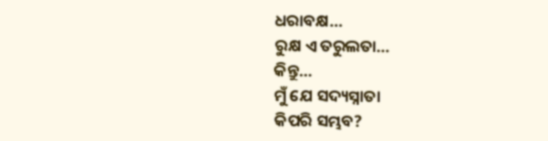ଧରାବକ୍ଷ…
ରୁକ୍ଷ ଏ ତରୁଲତା…
କିନ୍ତୁ…
ମୁଁ ଯେ ସଦ୍ୟସ୍ନାତା
କିପରି ସମ୍ଭବ?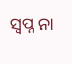ସ୍ୱପ୍ନ ନା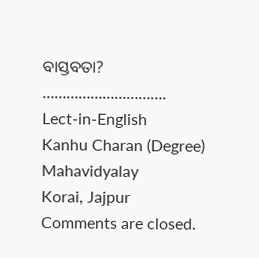ବାସ୍ତବତା?
………………………….
Lect-in-English
Kanhu Charan (Degree) Mahavidyalay
Korai, Jajpur
Comments are closed.